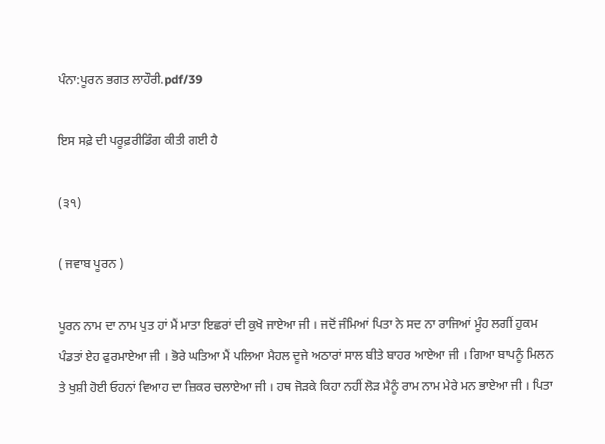ਪੰਨਾ:ਪੂਰਨ ਭਗਤ ਲਾਹੌਰੀ.pdf/39

ਇਸ ਸਫ਼ੇ ਦੀ ਪਰੂਫ਼ਰੀਡਿੰਗ ਕੀਤੀ ਗਈ ਹੈ

(੩੧)

( ਜਵਾਬ ਪੂਰਨ )

ਪੂਰਨ ਨਾਮ ਦਾ ਨਾਮ ਪੁਤ ਹਾਂ ਮੈਂ ਮਾਤਾ ਇਛਰਾਂ ਦੀ ਕੁਖੋ ਜਾਏਆ ਜੀ । ਜਦੋਂ ਜੰਮਿਆਂ ਪਿਤਾ ਨੇ ਸਦ ਨਾ ਰਾਜਿਆਂ ਮੂੰਹ ਲਗੀਂ ਹੁਕਮ ਪੰਡਤਾਂ ਏਹ ਫੁਰਮਾਏਆ ਜੀ । ਭੋਰੇ ਘਤਿਆ ਮੈਂ ਪਲਿਆ ਮੈਹਲ ਦੂਜੇ ਅਠਾਰਾਂ ਸਾਲ ਬੀਤੇ ਬਾਹਰ ਆਏਆ ਜੀ । ਗਿਆ ਬਾਪਨੂੰ ਮਿਲਨ ਤੇ ਖੁਸ਼ੀ ਹੋਈ ਓਹਨਾਂ ਵਿਆਹ ਦਾ ਜ਼ਿਕਰ ਚਲਾਏਆ ਜੀ । ਹਥ ਜੋੜਕੇ ਕਿਹਾ ਨਹੀਂ ਲੋੜ ਮੈਨੂੰ ਰਾਮ ਨਾਮ ਮੇਰੇ ਮਨ ਭਾਏਆ ਜੀ । ਪਿਤਾ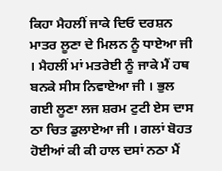ਕਿਹਾ ਮੈਹਲੀਂ ਜਾਕੇ ਦਿਓ ਦਰਸ਼ਨ ਮਾਤਰ ਲੂਣਾ ਦੇ ਮਿਲਨ ਨੂੰ ਧਾਏਆ ਜੀ । ਮੈਹਲੀਂ ਮਾਂ ਮਤਰੇਈ ਨੂੰ ਜਾਕੇ ਮੈਂ ਹਥ ਬਨਕੇ ਸੀਸ ਨਿਵਾਏਆ ਜੀ । ਭੁਲ ਗਈ ਲੂਣਾ ਲਜ ਸ਼ਰਮ ਟੁਟੀ ਏਸ ਦਾਸ ਠਾ ਚਿਤ ਡੁਲਾਏਆ ਜੀ । ਗਲਾਂ ਬੋਹਤ ਹੋਈਆਂ ਕੀ ਕੀ ਹਾਲ ਦਸਾਂ ਨਠਾ ਮੈਂ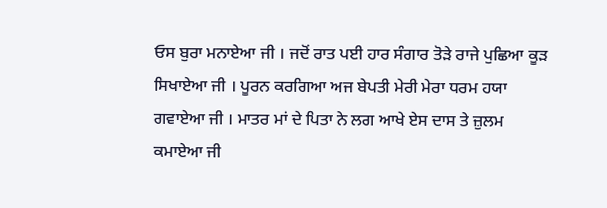ਓਸ ਬੁਰਾ ਮਨਾਏਆ ਜੀ । ਜਦੋਂ ਰਾਤ ਪਈ ਹਾਰ ਸੰਗਾਰ ਤੋੜੇ ਰਾਜੇ ਪੁਛਿਆ ਕੂੜ ਸਿਖਾਏਆ ਜੀ । ਪੂਰਨ ਕਰਗਿਆ ਅਜ ਬੇਪਤੀ ਮੇਰੀ ਮੇਰਾ ਧਰਮ ਹਯਾ ਗਵਾਏਆ ਜੀ । ਮਾਤਰ ਮਾਂ ਦੇ ਪਿਤਾ ਨੇ ਲਗ ਆਖੇ ਏਸ ਦਾਸ ਤੇ ਜ਼ੁਲਮ ਕਮਾਏਆ ਜੀ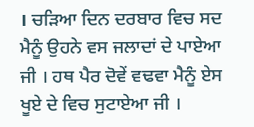। ਚੜਿਆ ਦਿਨ ਦਰਬਾਰ ਵਿਚ ਸਦ ਮੈਨੂੰ ਉਹਨੇ ਵਸ ਜਲਾਦਾਂ ਦੇ ਪਾਏਆ ਜੀ । ਹਥ ਪੈਰ ਦੋਵੇਂ ਵਢਵਾ ਮੈਨੂੰ ਏਸ ਖੂਏ ਦੇ ਵਿਚ ਸੁਟਾਏਆ ਜੀ ।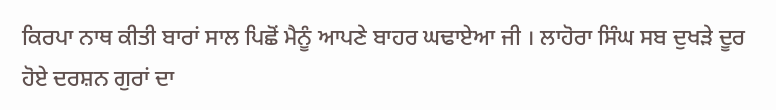ਕਿਰਪਾ ਨਾਥ ਕੀਤੀ ਬਾਰਾਂ ਸਾਲ ਪਿਛੋਂ ਮੈਨੂੰ ਆਪਣੇ ਬਾਹਰ ਘਢਾਏਆ ਜੀ । ਲਾਹੋਰਾ ਸਿੰਘ ਸਬ ਦੁਖੜੇ ਦੂਰ ਹੋਏ ਦਰਸ਼ਨ ਗੁਰਾਂ ਦਾ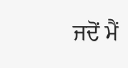ਜਦੋਂ ਮੈਂ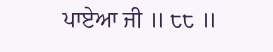ਪਾਏਆ ਜੀ ॥ ੮੮ ॥